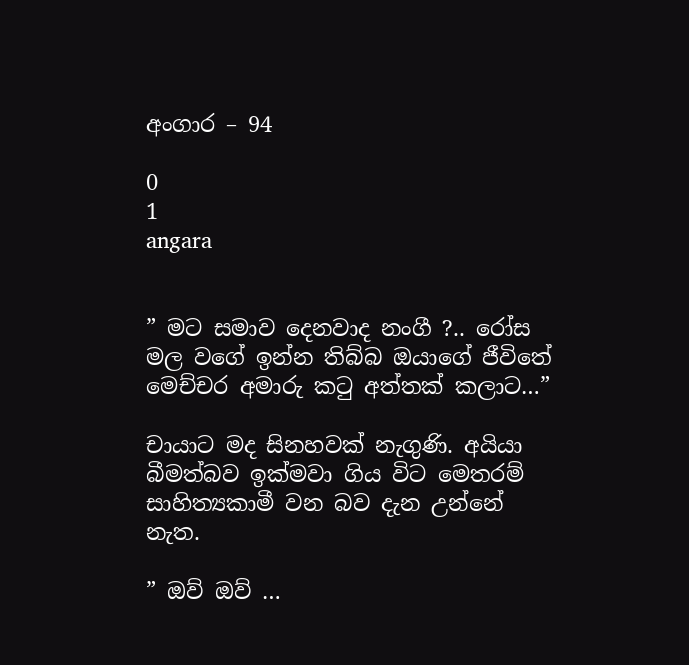අංගාර – 94

0
1
angara


” මට සමාව දෙනවාද නංගී ?.. රෝස මල වගේ ඉන්න තිබ්බ ඔයාගේ ජීවිතේ මෙච්චර අමාරු කටු අත්තක් කලාට…”

චායාට මද සිනහවක් නැගුණි. අයියා බීමත්බව ඉක්මවා ගිය විට මෙතරම් සාහිත්‍යකාමී වන බව දැන උන්නේ නැත.

” ඔව් ඔව් …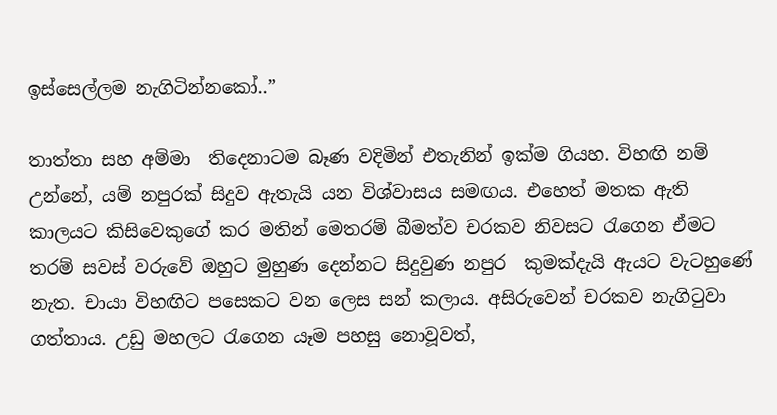ඉස්සෙල්ලම නැගිටින්නකෝ..”

තාත්තා සහ අම්මා  තිදෙනාටම බෑණ වදිමින් එතැනින් ඉක්ම ගියහ. විහඟි නම් උන්නේ, යම් නපුරක් සිදුව ඇතැයි යන විශ්වාසය සමඟය. එහෙත් මතක ඇති කාලයට කිසිවෙකුගේ කර මතින් මෙතරම් බීමත්ව චරකව නිවසට රැගෙන ඒමට තරම් සවස් වරුවේ ඔහුට මුහුණ දෙන්නට සිදුවුණ නපුර  කුමක්දැයි ඇයට වැටහුණේ නැත. චායා විහඟිට පසෙකට වන ලෙස සන් කලාය. අසිරුවෙන් චරකව නැගිටුවා ගත්තාය. උඩු මහලට රැගෙන යෑම පහසු නොවූවත්,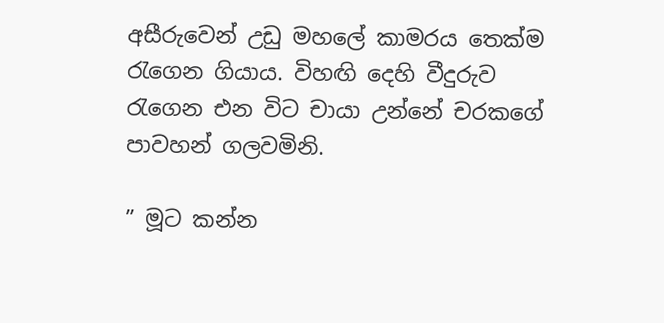අසීරුවෙන් උඩු මහලේ කාමරය තෙක්ම රැගෙන ගියාය. විහඟි දෙහි වීදුරුව රැගෙන එන විට චායා උන්නේ චරකගේ පාවහන් ගලවමිනි.

” මූට කන්න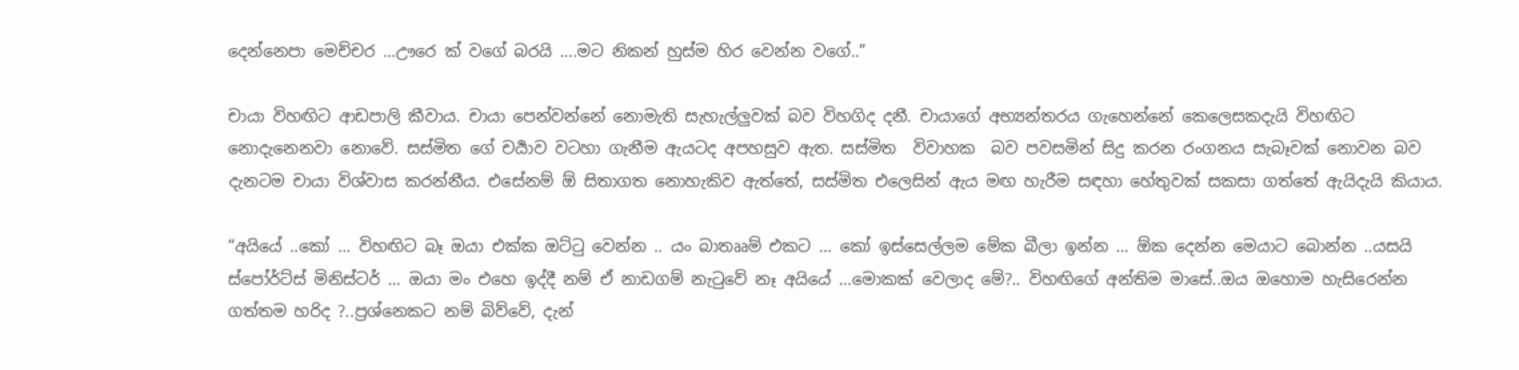දෙන්නෙපා මෙච්චර …ඌරෙ ක් වගේ බරයි ….මට නිකන් හුස්ම හිර වෙන්න වගේ..”

චායා විහඟිට ආඩපාලි කීවාය. චායා පෙන්වන්නේ නොමැති සැහැල්ලුවක් බව විහගිද දනී. චායාගේ අභ්‍යන්තරය ගැහෙන්නේ කෙලෙසකදැයි විහඟිට නොදැනෙනවා නොවේ. සස්මිත ගේ චර්‍යාව වටහා ගැනීම ඇයටද අපහසුව ඇත. සස්මිත  විවාහක  බව පවසමින් සිදු කරන රංගනය සැබෑවක් නොවන බව දැනටම චායා විශ්වාස කරන්නීය. එසේනම් ඕ සිතාගත නොහැකිව ඇත්තේ, සස්මිත එලෙසින් ඇය මඟ හැරීම සඳහා හේතුවක් සකසා ගත්තේ ඇයිදැයි කියාය.

“අයියේ ..කෝ … විහඟිට බෑ ඔයා එක්ක ඔට්ටු වෙන්න .. යං බාතෲම් එකට … කෝ ඉස්සෙල්ලම මේක බීලා ඉන්න … ඕක දෙන්න මෙයාට බොන්න ..යසයි ස්පෝර්ට්ස් මිනිස්ටර් … ඔයා මං එහෙ ඉද්දී නම් ඒ නාඩගම් නැටුවේ නෑ අයියේ …මොකක් වෙලාද මේ?.. විහඟිගේ අන්තිම මාසේ..ඔය ඔහොම හැසිරෙන්න ගත්තම හරිද ?..ප්‍රශ්නෙකට නම් බිව්වේ, දැන්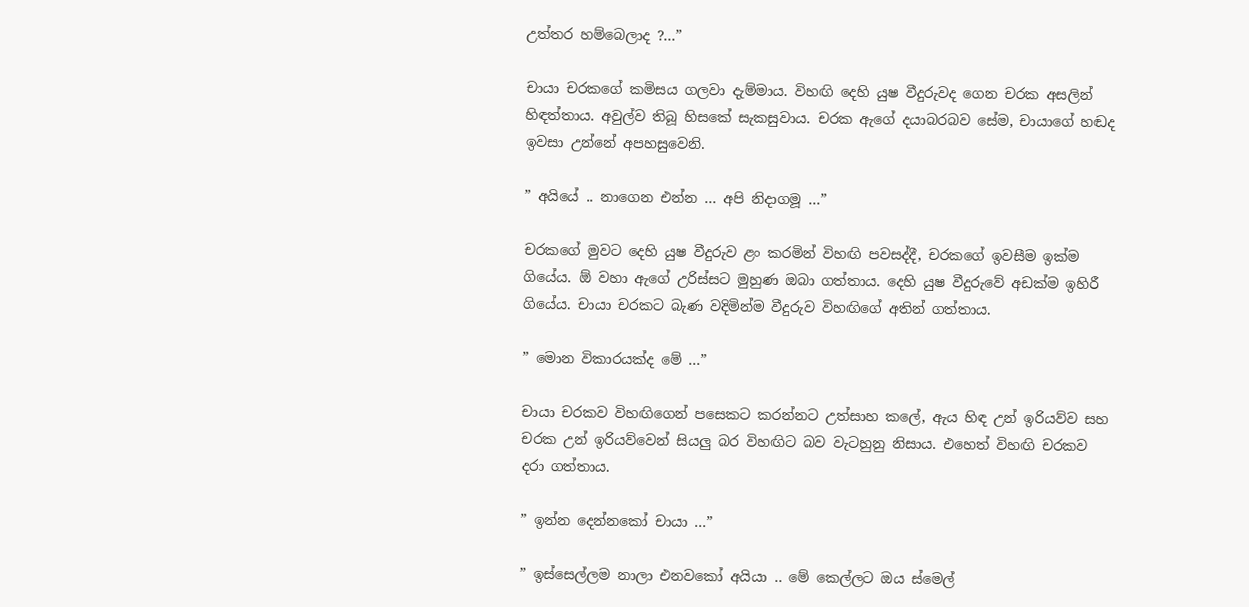උත්තර හම්බෙලාද ?…”

චායා චරකගේ කමිසය ගලවා දැම්මාය. විහඟි දෙහි යුෂ වීදුරුවද ගෙන චරක අසලින් හිඳත්තාය. අවුල්ව තිබූ හිසකේ සැකසුවාය. චරක ඇගේ දයාබරබව සේම, චායාගේ හඬද ඉවසා උන්නේ අපහසුවෙනි.

” අයියේ .. නාගෙන එන්න … අපි නිදාගමූ …”

චරකගේ මුවට දෙහි යුෂ වීදුරුව ළං කරමින් විහඟි පවසද්දී, චරකගේ ඉවසීම ඉක්ම ගියේය. ඕ වහා ඇගේ උරිස්සට මුහුණ ඔබා ගත්තාය. දෙහි යුෂ වීදුරුවේ අඩක්ම ඉහිරී ගියේය. චායා චරකට බැණ වදිමින්ම වීදුරුව විහඟිගේ අතින් ගත්තාය.

” මොන විකාරයක්ද මේ …”

චායා චරකව විහඟිගෙන් පසෙකට කරන්නට උත්සාහ කලේ, ඇය හිඳ උන් ඉරියව්ව සහ චරක උන් ඉරියව්වෙන් සියලු බර විහඟිට බව වැටහුනු නිසාය. එහෙත් විහඟි චරකව දරා ගත්තාය.

” ඉන්න දෙන්නකෝ චායා …”

” ඉස්සෙල්ලම නාලා එනවකෝ අයියා .. මේ කෙල්ලට ඔය ස්මෙල්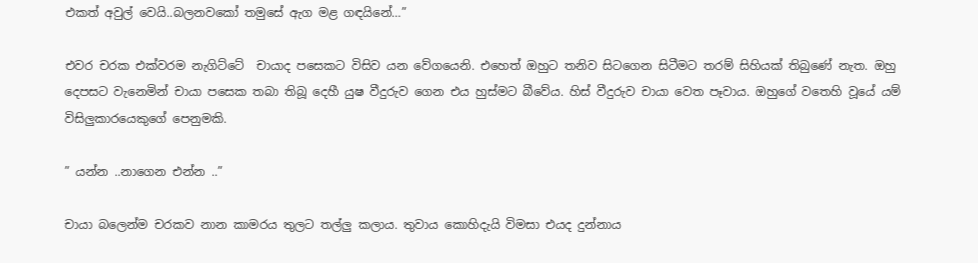එකත් අවුල් වෙයි..බලනවකෝ තමුසේ ඇග මළ ගඳයිනේ…”

එවර චරක එක්වරම නැගිට්ටේ  චායාද පසෙකට විසිව යන වේගයෙනි. එහෙත් ඔහුට තනිව සිටගෙන සිටීමට තරම් සිහියක් තිබුණේ නැත. ඔහු දෙපසට වැනෙමින් චායා පසෙක තබා තිබූ දෙහී යුෂ වීදුරුව ගෙන එය හුස්මට බීවේය. හිස් වීදුරුව චායා වෙත පෑවාය. ඔහුගේ වතෙහි වූයේ යම් විසිලුකාරයෙකුගේ පෙනුමකි.

” යන්න ..නාගෙන එන්න ..”

චායා බලෙන්ම චරකව නාන කාමරය තුලට තල්ලු කලාය. තුවාය කොහිදැයි විමසා එයද දුන්නාය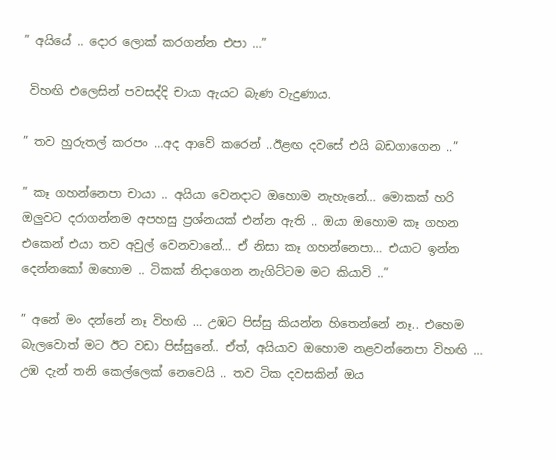” අයියේ .. දොර ලොක් කරගන්න එපා …”

 විහඟි එලෙසින් පවසද්දි චායා ඇයට බැණ වැදුණාය.

” තව හුරුතල් කරපං …අද ආවේ කරෙන් ..ඊළඟ දවසේ එයි බඩගාගෙන ..”

” කෑ ගහන්නෙපා චායා .. අයියා වෙනදාට ඔහොම නැහැනේ… මොකක් හරි ඔලුවට දරාගන්නම අපහසු ප්‍රශ්නයක් එන්න ඇති .. ඔයා ඔහොම කෑ ගහන එකෙන් එයා තව අවුල් වෙනවානේ… ඒ නිසා කෑ ගහන්නෙපා… එයාට ඉන්න දෙන්නකෝ ඔහොම .. ටිකක් නිදාගෙන නැගිට්ටම මට කියාවි ..”

” අනේ මං දන්නේ නෑ විහඟි … උඹට පිස්සු කියන්න හිතෙන්නේ නෑ.. එහෙම බැලවොත් මට ඊට වඩා පිස්සුනේ.. ඒත්, අයියාව ඔහොම නළවන්නෙපා විහඟි … උඹ දැන් තනි කෙල්ලෙක් නෙවෙයි .. තව ටික දවසකින් ඔය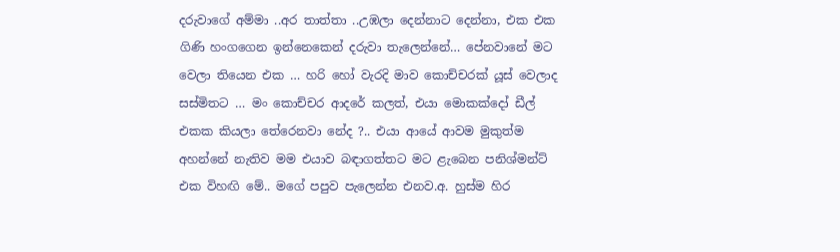දරුවාගේ අම්මා ..අර තාත්තා ..උඹලා දෙන්නාට දෙන්නා, එක එක ගිණි හංගගෙන ඉන්නෙකෙන් දරුවා තැලෙන්නේ… පේනවානේ මට වෙලා තියෙන එක … හරි හෝ වැරදි මාව කොච්චරක් යූස් වෙලාද සස්මිතට … මං කොච්චර ආදරේ කලත්, එයා මොකක්දෝ ඩීල් එකක කියලා තේරෙනවා නේද ?.. එයා ආයේ ආවම මුකුත්ම අහන්නේ නැතිව මම එයාව බඳාගත්තට මට ළැබෙන පනිශ්මන්ට් එක විහඟි මේ.. මගේ පපුව පැලෙන්න එනව.අ. හුස්ම හිර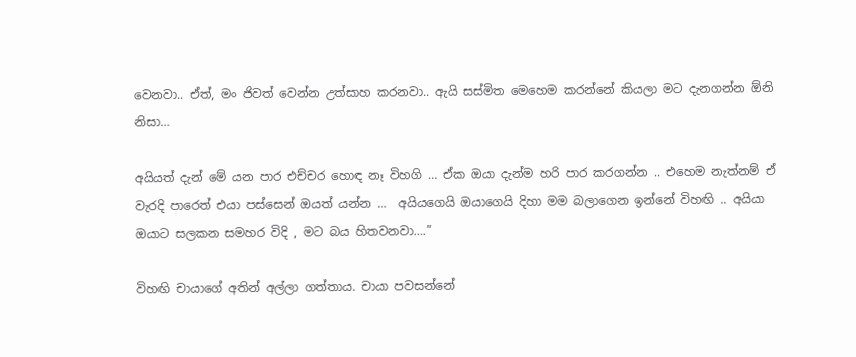වෙනවා.. ඒත්, මං ජිවත් වෙන්න උත්සාහ කරනවා.. ඇයි සස්මිත මෙහෙම කරන්නේ කියලා මට දැනගන්න ඕනි නිසා…

අයියත් දැන් මේ යන පාර එච්චර හොඳ නෑ විහගි … ඒක ඔයා දැන්ම හරි පාර කරගන්න .. එහෙම නැත්නම් ඒ වැරදි පාරෙත් එයා පස්සෙන් ඔයත් යන්න …  අයියගෙයි ඔයාගෙයි දිහා මම බලාගෙන ඉන්නේ විහඟි .. අයියා ඔයාට සලකන සමහර විදි , මට බය හිතවනවා….”

විහඟි චායාගේ අතින් අල්ලා ගත්තාය. චායා පවසන්නේ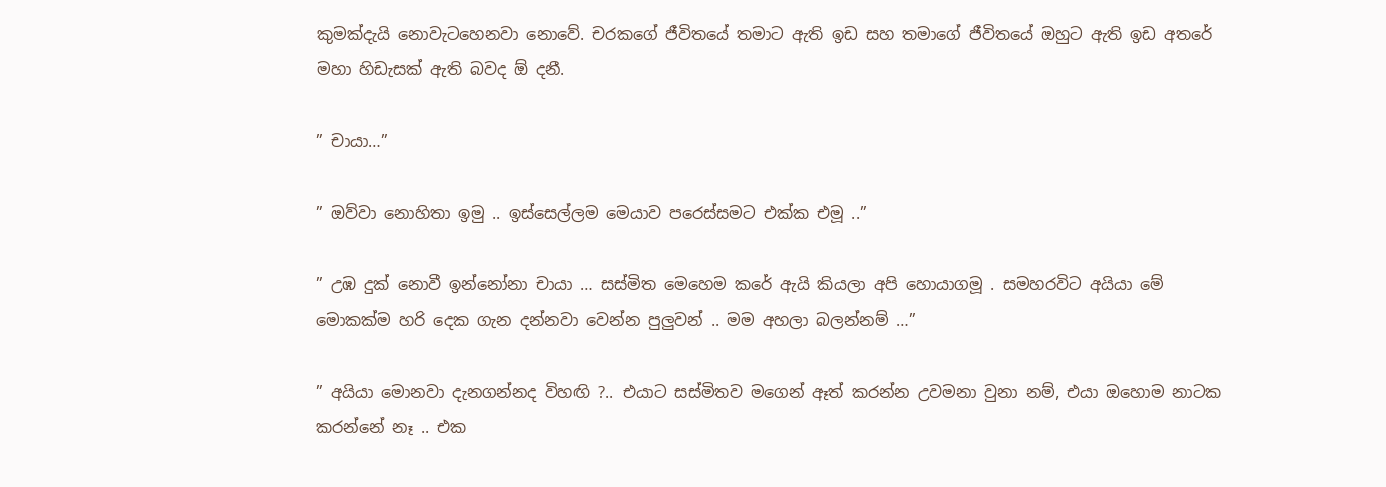කුමක්දැයි නොවැටහෙනවා නොවේ. චරකගේ ජීවිතයේ තමාට ඇති ඉඩ සහ තමාගේ ජීවිතයේ ඔහුට ඇති ඉඩ අතරේ මහා හිඩැසක් ඇති බවද ඕ දනී.

” චායා…”

” ඔව්වා නොහිතා ඉමු .. ඉස්සෙල්ලම මෙයාව පරෙස්සමට එක්ක එමූ ..”

” උඹ දුක් නොවී ඉන්නෝනා චායා … සස්මිත මෙහෙම කරේ ඇයි කියලා අපි හොයාගමූ . සමහරවිට අයියා මේ මොකක්ම හරි දෙක ගැන දන්නවා වෙන්න පුලුවන් .. මම අහලා බලන්නම් …”

” අයියා මොනවා දැනගන්නද විහඟි ?.. එයාට සස්මිතව මගෙන් ඈත් කරන්න උවමනා වුනා නම්, එයා ඔහොම නාටක කරන්නේ නෑ .. එක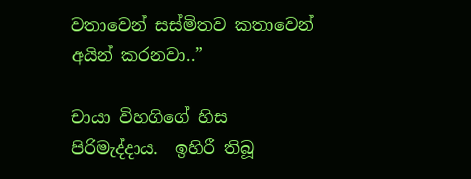වතාවෙන් සස්මිතව කතාවෙන් අයින් කරනවා..”

චායා විහගිගේ හිස පිරිමැද්දාය.  ඉහිරී තිබූ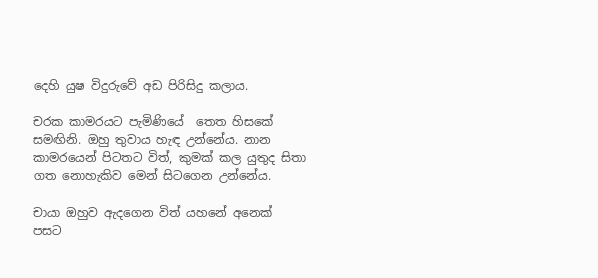දෙහි යුෂ විදුරුවේ අඩ පිරිසිදු කලාය.

චරක කාමරයට පැමිණියේ  තෙත හිසකේ සමඟිනි. ඔහු තුවාය හැඳ උන්නේය. නාන කාමරයෙන් පිටතට විත්, කුමක් කල යුතුද සිතා ගත නොහැකිව මෙන් සිටගෙන උන්නේය.

චායා ඔහුව ඇදගෙන විත් යහනේ අනෙක් පසට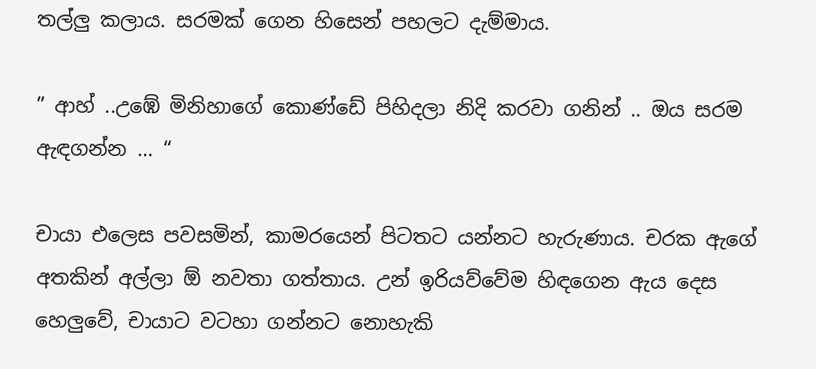තල්ලු කලාය. සරමක් ගෙන හිසෙන් පහලට දැම්මාය.

” ආහ් ..උඹේ මිනිහාගේ කොණ්ඩේ පිහිදලා නිදි කරවා ගනින් .. ඔය සරම ඇඳගන්න … “

චායා එලෙස පවසමින්, කාමරයෙන් පිටතට යන්නට හැරුණාය. චරක ඇගේ අතකින් අල්ලා ඕ නවතා ගත්තාය. උන් ඉරියව්වේම හිඳගෙන ඇය දෙස හෙලුවේ, චායාට වටහා ගන්නට නොහැකි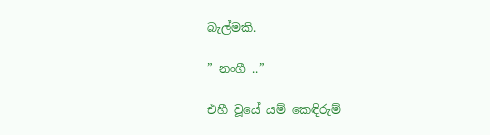බැල්මකි.

” නංගී ..”

එහී වූයේ යම් කෙඳිරුම්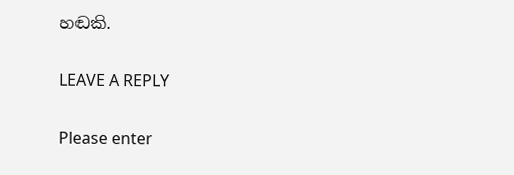හඬකි.

LEAVE A REPLY

Please enter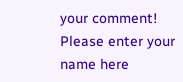your comment!
Please enter your name here